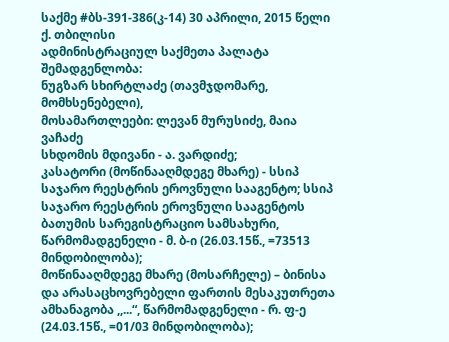საქმე #ბს-391-386(კ-14) 30 აპრილი, 2015 წელი
ქ. თბილისი
ადმინისტრაციულ საქმეთა პალატა
შემადგენლობა:
ნუგზარ სხირტლაძე (თავმჯდომარე, მომხსენებელი),
მოსამართლეები: ლევან მურუსიძე, მაია ვაჩაძე
სხდომის მდივანი - ა. ვარდიძე;
კასატორი (მოწინააღმდეგე მხარე) - სსიპ საჯარო რეესტრის ეროვნული სააგენტო; სსიპ საჯარო რეესტრის ეროვნული სააგენტოს ბათუმის სარეგისტრაციო სამსახური, წარმომადგენელი - მ. ბ-ი (26.03.15წ., =73513 მინდობილობა);
მოწინააღმდეგე მხარე (მოსარჩელე) – ბინისა და არასაცხოვრებელი ფართის მესაკუთრეთა ამხანაგობა ,,...“, წარმომადგენელი - რ. ფ-ე (24.03.15წ., =01/03 მინდობილობა);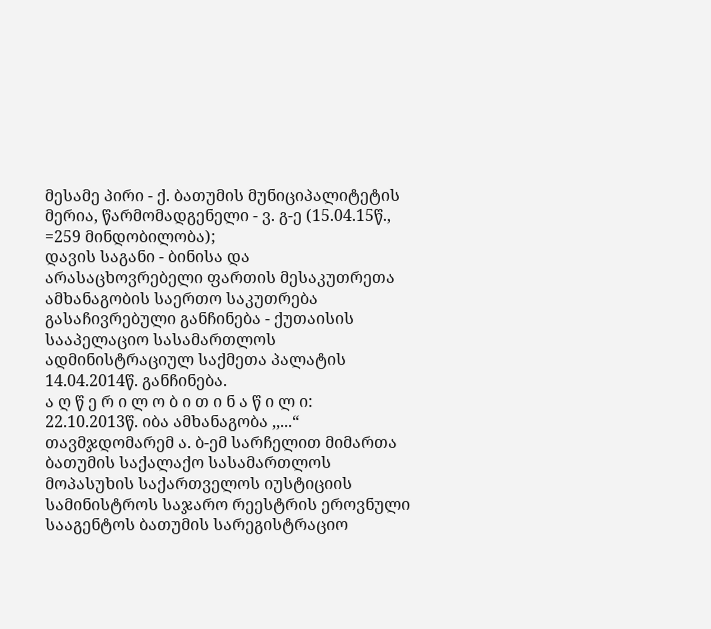მესამე პირი - ქ. ბათუმის მუნიციპალიტეტის მერია, წარმომადგენელი - ვ. გ-ე (15.04.15წ., =259 მინდობილობა);
დავის საგანი - ბინისა და არასაცხოვრებელი ფართის მესაკუთრეთა ამხანაგობის საერთო საკუთრება
გასაჩივრებული განჩინება - ქუთაისის სააპელაციო სასამართლოს ადმინისტრაციულ საქმეთა პალატის 14.04.2014წ. განჩინება.
ა ღ წ ე რ ი ლ ო ბ ი თ ი ნ ა წ ი ლ ი:
22.10.2013წ. იბა ამხანაგობა ,,...“ თავმჯდომარემ ა. ბ-ემ სარჩელით მიმართა ბათუმის საქალაქო სასამართლოს მოპასუხის საქართველოს იუსტიციის სამინისტროს საჯარო რეესტრის ეროვნული სააგენტოს ბათუმის სარეგისტრაციო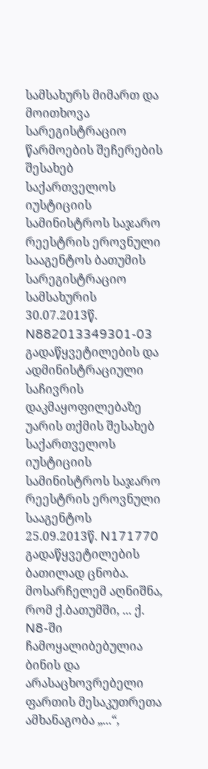სამსახურს მიმართ და მოითხოვა სარეგისტრაციო წარმოების შეჩერების შესახებ საქართველოს იუსტიციის სამინისტროს საჯარო რეესტრის ეროვნული სააგენტოს ბათუმის სარეგისტრაციო სამსახურის 30.07.2013წ. N882013349301-03 გადაწყვეტილების და ადმინისტრაციული საჩივრის დაკმაყოფილებაზე უარის თქმის შესახებ საქართველოს იუსტიციის სამინისტროს საჯარო რეესტრის ეროვნული სააგენტოს 25.09.2013წ. N171770 გადაწყვეტილების ბათილად ცნობა.
მოსარჩელემ აღნიშნა, რომ ქ.ბათუმში, ... ქ. N8-ში ჩამოყალიბებულია ბინის და არასაცხოვრებელი ფართის მესაკუთრეთა ამხანაგობა „...“,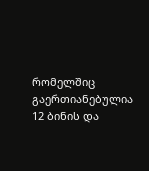რომელშიც გაერთიანებულია 12 ბინის და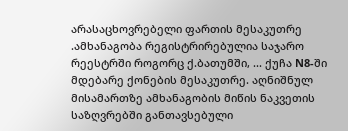არასაცხოვრებელი ფართის მესაკუთრე .ამხანაგობა რეგისტრირებულია საჯარო რეესტრში როგორც ქ.ბათუმში, ... ქუჩა N8-ში მდებარე ქონების მესაკუთრე. აღნიშნულ მისამართზე ამხანაგობის მიწის ნაკვეთის საზღვრებში განთავსებული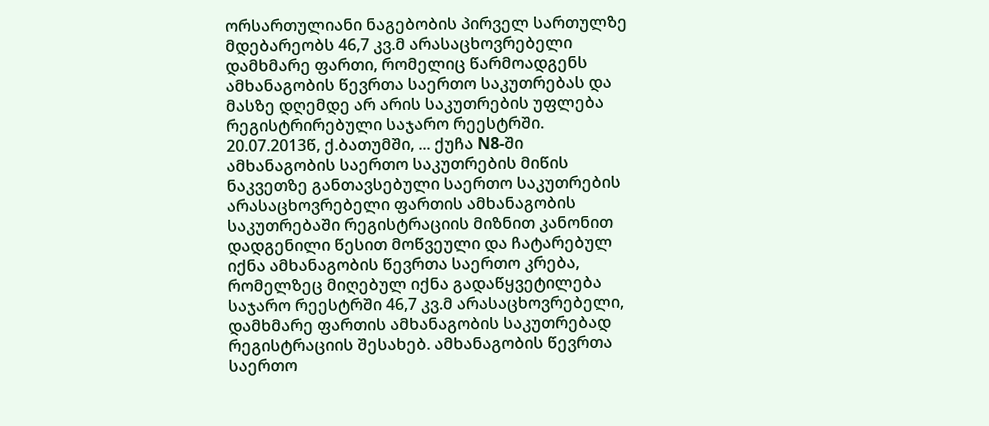ორსართულიანი ნაგებობის პირველ სართულზე მდებარეობს 46,7 კვ.მ არასაცხოვრებელი დამხმარე ფართი, რომელიც წარმოადგენს ამხანაგობის წევრთა საერთო საკუთრებას და მასზე დღემდე არ არის საკუთრების უფლება რეგისტრირებული საჯარო რეესტრში. 20.07.2013წ, ქ.ბათუმში, ... ქუჩა N8-ში ამხანაგობის საერთო საკუთრების მიწის ნაკვეთზე განთავსებული საერთო საკუთრების არასაცხოვრებელი ფართის ამხანაგობის საკუთრებაში რეგისტრაციის მიზნით კანონით დადგენილი წესით მოწვეული და ჩატარებულ იქნა ამხანაგობის წევრთა საერთო კრება, რომელზეც მიღებულ იქნა გადაწყვეტილება საჯარო რეესტრში 46,7 კვ.მ არასაცხოვრებელი, დამხმარე ფართის ამხანაგობის საკუთრებად რეგისტრაციის შესახებ. ამხანაგობის წევრთა საერთო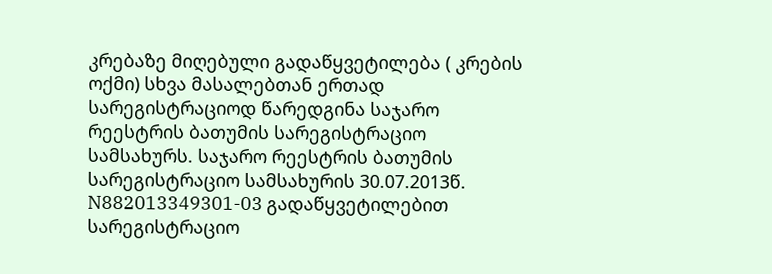კრებაზე მიღებული გადაწყვეტილება ( კრების ოქმი) სხვა მასალებთან ერთად სარეგისტრაციოდ წარედგინა საჯარო რეესტრის ბათუმის სარეგისტრაციო სამსახურს. საჯარო რეესტრის ბათუმის სარეგისტრაციო სამსახურის 30.07.2013წ. N882013349301-03 გადაწყვეტილებით სარეგისტრაციო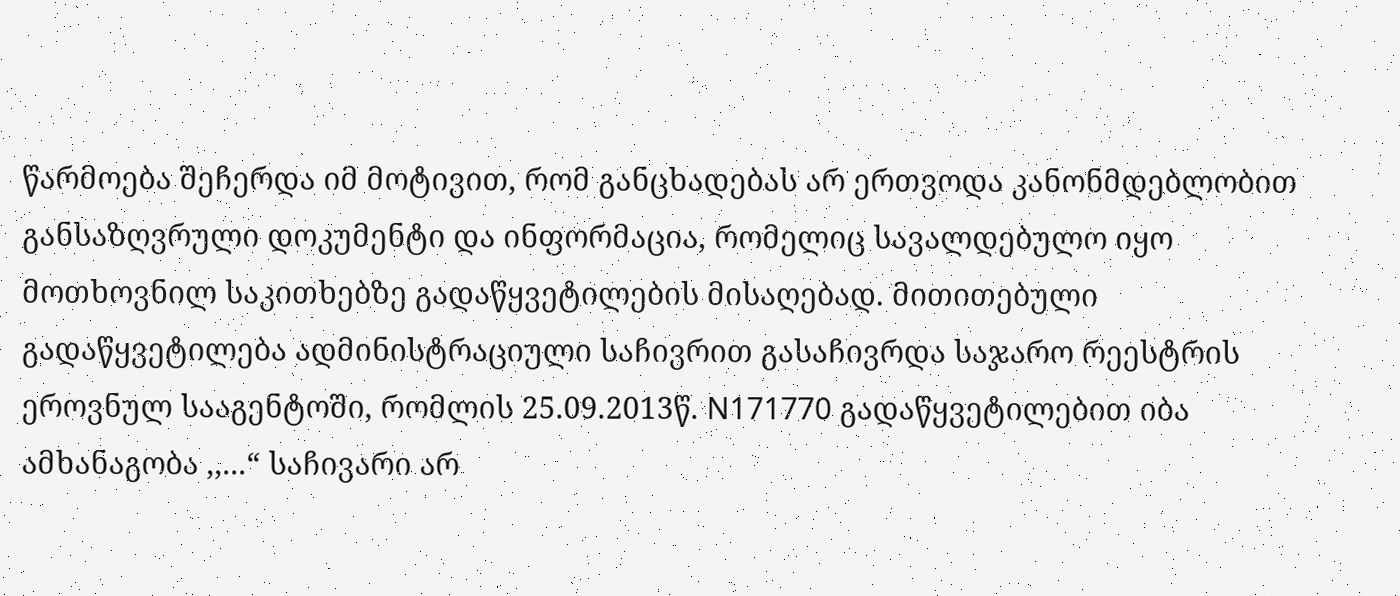წარმოება შეჩერდა იმ მოტივით, რომ განცხადებას არ ერთვოდა კანონმდებლობით განსაზღვრული დოკუმენტი და ინფორმაცია, რომელიც სავალდებულო იყო მოთხოვნილ საკითხებზე გადაწყვეტილების მისაღებად. მითითებული გადაწყვეტილება ადმინისტრაციული საჩივრით გასაჩივრდა საჯარო რეესტრის ეროვნულ სააგენტოში, რომლის 25.09.2013წ. N171770 გადაწყვეტილებით იბა ამხანაგობა ,,...“ საჩივარი არ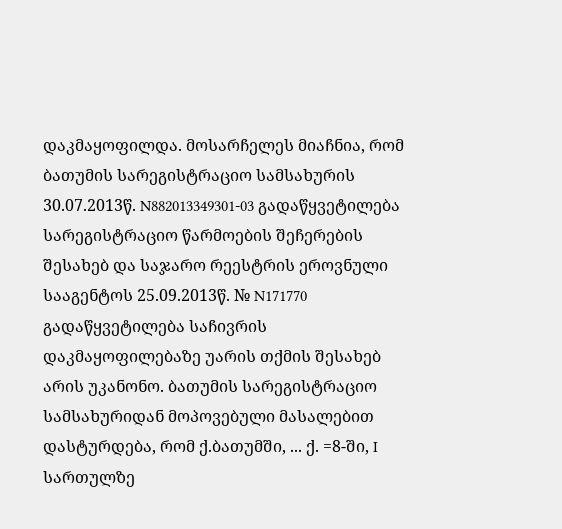დაკმაყოფილდა. მოსარჩელეს მიაჩნია, რომ ბათუმის სარეგისტრაციო სამსახურის 30.07.2013წ. N882013349301-03 გადაწყვეტილება სარეგისტრაციო წარმოების შეჩერების შესახებ და საჯარო რეესტრის ეროვნული სააგენტოს 25.09.2013წ. № N171770 გადაწყვეტილება საჩივრის დაკმაყოფილებაზე უარის თქმის შესახებ არის უკანონო. ბათუმის სარეგისტრაციო სამსახურიდან მოპოვებული მასალებით დასტურდება, რომ ქ.ბათუმში, ... ქ. =8-ში, I სართულზე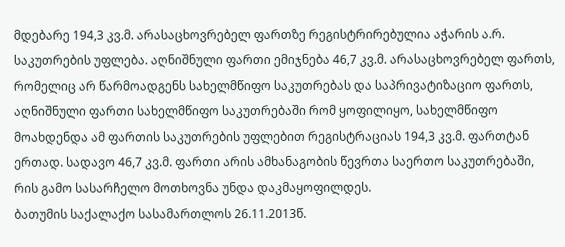მდებარე 194,3 კვ.მ. არასაცხოვრებელ ფართზე რეგისტრირებულია აჭარის ა.რ. საკუთრების უფლება. აღნიშნული ფართი ემიჯნება 46,7 კვ.მ. არასაცხოვრებელ ფართს, რომელიც არ წარმოადგენს სახელმწიფო საკუთრებას და საპრივატიზაციო ფართს, აღნიშნული ფართი სახელმწიფო საკუთრებაში რომ ყოფილიყო, სახელმწიფო მოახდენდა ამ ფართის საკუთრების უფლებით რეგისტრაციას 194,3 კვ.მ. ფართტან ერთად. სადავო 46,7 კვ.მ. ფართი არის ამხანაგობის წევრთა საერთო საკუთრებაში, რის გამო სასარჩელო მოთხოვნა უნდა დაკმაყოფილდეს.
ბათუმის საქალაქო სასამართლოს 26.11.2013წ.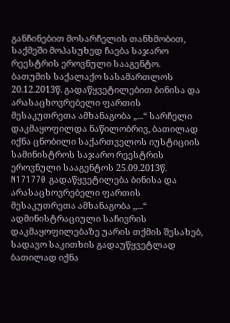განჩინებით მოსარჩელის თანხმობით, საქმეში მოპასუხედ ჩაება საჯარო რეესტრის ეროვნული სააგენტო.
ბათუმის საქალაქო სასამართლოს 20.12.2013წ. გადაწყვეტილებით ბინისა და არასაცხოვრებელი ფართის მესაკუთრეთა ამხანაგობა „...“ სარჩელი დაკმაყოფილდა ნაწილობრივ, ბათილად იქნა ცნობილი საქართველოს იუსტიციის სამინისტროს საჯარო რეესტრის ეროვნული სააგენტოს 25.09.2013წ. N171770 გადაწყვეტილება ბინისა და არასაცხოვრებელი ფართის მესაკუთრეთა ამხანაგობა ,,...“ ადმინისტრაციული საჩივრის დაკმაყოფილებაზე უარის თქმის შესახებ, სადავო საკითხის გადაუწყვეტლად ბათილად იქნა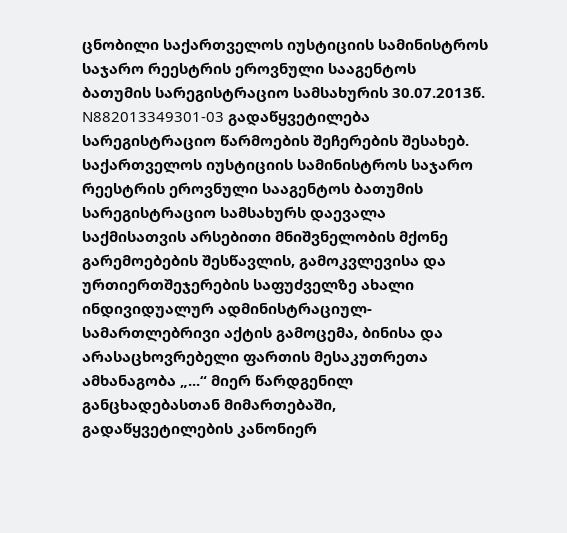ცნობილი საქართველოს იუსტიციის სამინისტროს საჯარო რეესტრის ეროვნული სააგენტოს ბათუმის სარეგისტრაციო სამსახურის 30.07.2013წ. N882013349301-03 გადაწყვეტილება სარეგისტრაციო წარმოების შეჩერების შესახებ. საქართველოს იუსტიციის სამინისტროს საჯარო რეესტრის ეროვნული სააგენტოს ბათუმის სარეგისტრაციო სამსახურს დაევალა საქმისათვის არსებითი მნიშვნელობის მქონე გარემოებების შესწავლის, გამოკვლევისა და ურთიერთშეჯერების საფუძველზე ახალი ინდივიდუალურ ადმინისტრაციულ-სამართლებრივი აქტის გამოცემა, ბინისა და არასაცხოვრებელი ფართის მესაკუთრეთა ამხანაგობა „...“ მიერ წარდგენილ განცხადებასთან მიმართებაში, გადაწყვეტილების კანონიერ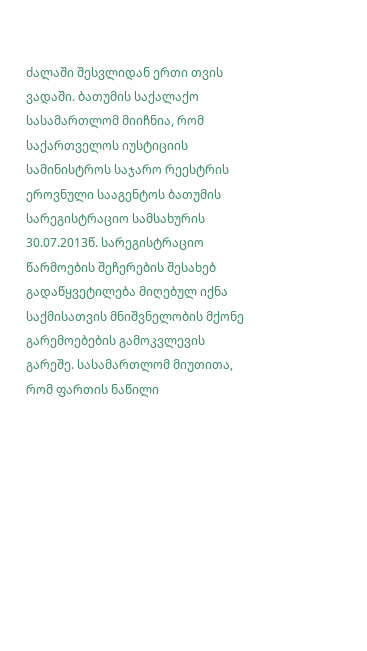ძალაში შესვლიდან ერთი თვის ვადაში. ბათუმის საქალაქო სასამართლომ მიიჩნია, რომ საქართველოს იუსტიციის სამინისტროს საჯარო რეესტრის ეროვნული სააგენტოს ბათუმის სარეგისტრაციო სამსახურის 30.07.2013წ. სარეგისტრაციო წარმოების შეჩერების შესახებ გადაწყვეტილება მიღებულ იქნა საქმისათვის მნიშვნელობის მქონე გარემოებების გამოკვლევის გარეშე. სასამართლომ მიუთითა, რომ ფართის ნაწილი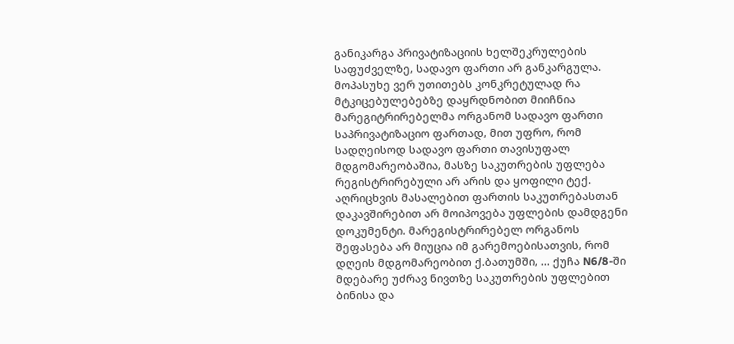განიკარგა პრივატიზაციის ხელშეკრულების საფუძველზე, სადავო ფართი არ განკარგულა. მოპასუხე ვერ უთითებს კონკრეტულად რა მტკიცებულებებზე დაყრდნობით მიიჩნია მარეგიტრირებელმა ორგანომ სადავო ფართი საპრივატიზაციო ფართად, მით უფრო, რომ სადღეისოდ სადავო ფართი თავისუფალ მდგომარეობაშია, მასზე საკუთრების უფლება რეგისტრირებული არ არის და ყოფილი ტექ. აღრიცხვის მასალებით ფართის საკუთრებასთან დაკავშირებით არ მოიპოვება უფლების დამდგენი დოკუმენტი. მარეგისტრირებელ ორგანოს შეფასება არ მიუცია იმ გარემოებისათვის, რომ დღეის მდგომარეობით ქ.ბათუმში, ... ქუჩა N6/8-ში მდებარე უძრავ ნივთზე საკუთრების უფლებით ბინისა და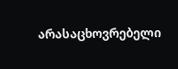არასაცხოვრებელი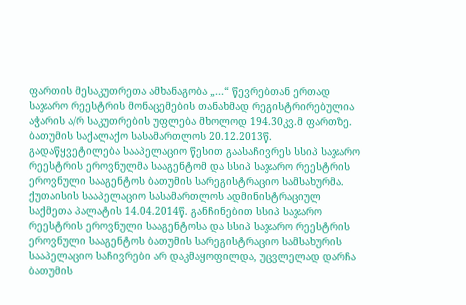ფართის მესაკუთრეთა ამხანაგობა „...“ წევრებთან ერთად საჯარო რეესტრის მონაცემების თანახმად რეგისტრირებულია აჭარის ა/რ საკუთრების უფლება მხოლოდ 194.30კვ.მ ფართზე.
ბათუმის საქალაქო სასამართლოს 20.12.2013წ. გადაწყვეტილება სააპელაციო წესით გაასაჩივრეს სსიპ საჯარო რეესტრის ეროვნულმა სააგენტომ და სსიპ საჯარო რეესტრის ეროვნული სააგენტოს ბათუმის სარეგისტრაციო სამსახურმა.
ქუთაისის სააპელაციო სასამართლოს ადმინისტრაციულ საქმეთა პალატის 14.04.2014წ. განჩინებით სსიპ საჯარო რეესტრის ეროვნული სააგენტოსა და სსიპ საჯარო რეესტრის ეროვნული სააგენტოს ბათუმის სარეგისტრაციო სამსახურის სააპელაციო საჩივრები არ დაკმაყოფილდა, უცვლელად დარჩა ბათუმის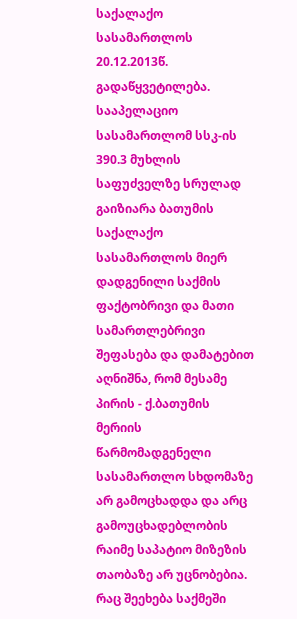საქალაქო სასამართლოს 20.12.2013წ. გადაწყვეტილება.
სააპელაციო სასამართლომ სსკ-ის 390.3 მუხლის საფუძველზე სრულად გაიზიარა ბათუმის საქალაქო სასამართლოს მიერ დადგენილი საქმის ფაქტობრივი და მათი სამართლებრივი შეფასება და დამატებით აღნიშნა, რომ მესამე პირის - ქ.ბათუმის მერიის წარმომადგენელი სასამართლო სხდომაზე არ გამოცხადდა და არც გამოუცხადებლობის რაიმე საპატიო მიზეზის თაობაზე არ უცნობებია. რაც შეეხება საქმეში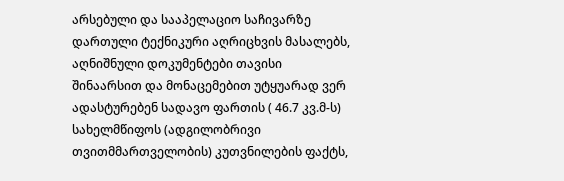არსებული და სააპელაციო საჩივარზე დართული ტექნიკური აღრიცხვის მასალებს, აღნიშნული დოკუმენტები თავისი შინაარსით და მონაცემებით უტყუარად ვერ ადასტურებენ სადავო ფართის ( 46.7 კვ.მ-ს) სახელმწიფოს (ადგილობრივი თვითმმართველობის) კუთვნილების ფაქტს,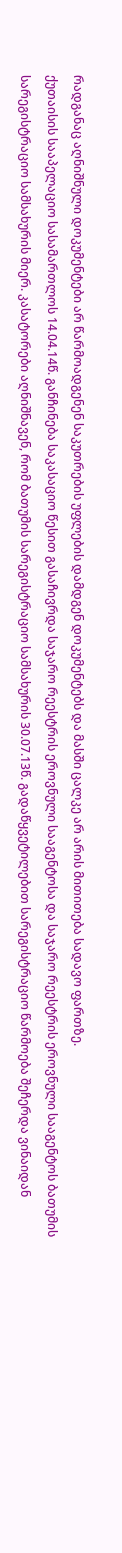რადგანაც აღნიშნული დოკუმენტები არ წარმოადგენენ საკუთრების უფლების დამდგენ დოკუმენტებს და მასში ცალკე არ არის მითითება სადავო ფართზე.
ქუთაისის სააპელაციო სასამართლოს 14.04.14წ. განჩინება საკასაციო წესით გასაჩივრდა საჯარო რეესტრის ეროვნული სააგენტოსა და საჯარო რეესტრის ეროვნული სააგენტოს ბათუმის სარეგისტრაციო სამსახურის მიერ. კასატორები აღნიშნავენ, რომ ბათუმის სარეგისტრაციო სამსახურის 30.07.13წ. გადაწყვეტილებით სარეგისტრაციო წარმოება შეჩერდა ვინაიდან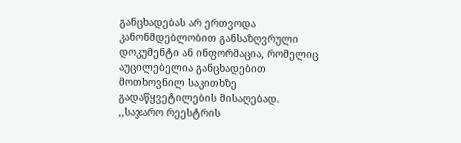განცხადებას არ ერთვოდა კანონმდებლობით განსაზღვრული დოკუმენტი ან ინფორმაცია, რომელიც აუცილებელია განცხადებით მოთხოვნილ საკითხზე გადაწყვეტილების მისაღებად. ,,საჯარო რეესტრის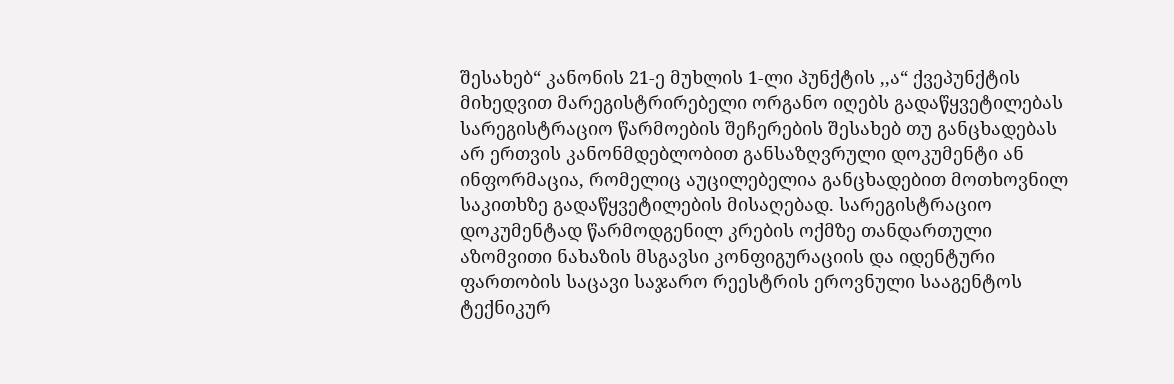შესახებ“ კანონის 21-ე მუხლის 1-ლი პუნქტის ,,ა“ ქვეპუნქტის მიხედვით მარეგისტრირებელი ორგანო იღებს გადაწყვეტილებას სარეგისტრაციო წარმოების შეჩერების შესახებ თუ განცხადებას არ ერთვის კანონმდებლობით განსაზღვრული დოკუმენტი ან ინფორმაცია, რომელიც აუცილებელია განცხადებით მოთხოვნილ საკითხზე გადაწყვეტილების მისაღებად. სარეგისტრაციო დოკუმენტად წარმოდგენილ კრების ოქმზე თანდართული აზომვითი ნახაზის მსგავსი კონფიგურაციის და იდენტური ფართობის საცავი საჯარო რეესტრის ეროვნული სააგენტოს ტექნიკურ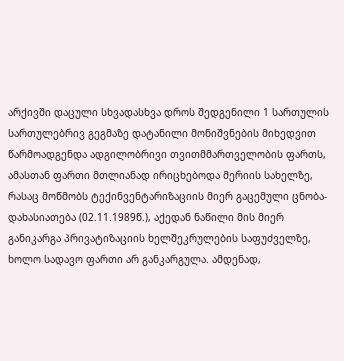არქივში დაცული სხვადასხვა დროს შედგენილი 1 სართულის სართულებრივ გეგმაზე დატანილი მონიშვნების მიხედვით წარმოადგენდა ადგილობრივი თვითმმართველობის ფართს, ამასთან ფართი მთლიანად ირიცხებოდა მერიის სახელზე, რასაც მოწმობს ტექინვენტარიზაციის მიერ გაცემული ცნობა-დახასიათება (02.11.1989წ.), აქედან ნაწილი მის მიერ განიკარგა პრივატიზაციის ხელშეკრულების საფუძველზე, ხოლო სადავო ფართი არ განკარგულა. ამდენად,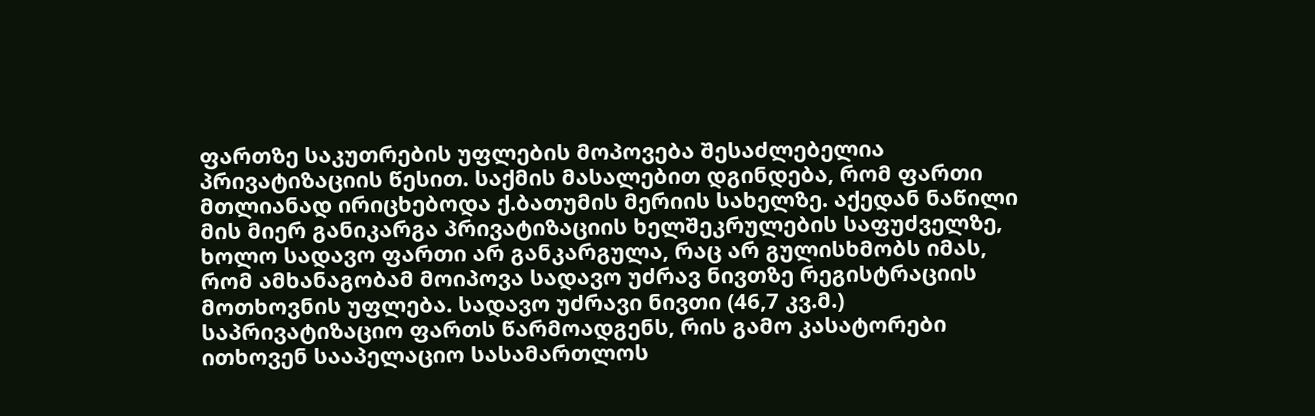ფართზე საკუთრების უფლების მოპოვება შესაძლებელია პრივატიზაციის წესით. საქმის მასალებით დგინდება, რომ ფართი მთლიანად ირიცხებოდა ქ.ბათუმის მერიის სახელზე. აქედან ნაწილი მის მიერ განიკარგა პრივატიზაციის ხელშეკრულების საფუძველზე, ხოლო სადავო ფართი არ განკარგულა, რაც არ გულისხმობს იმას, რომ ამხანაგობამ მოიპოვა სადავო უძრავ ნივთზე რეგისტრაციის მოთხოვნის უფლება. სადავო უძრავი ნივთი (46,7 კვ.მ.) საპრივატიზაციო ფართს წარმოადგენს, რის გამო კასატორები ითხოვენ სააპელაციო სასამართლოს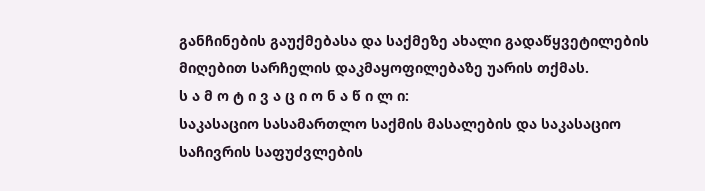განჩინების გაუქმებასა და საქმეზე ახალი გადაწყვეტილების მიღებით სარჩელის დაკმაყოფილებაზე უარის თქმას.
ს ა მ ო ტ ი ვ ა ც ი ო ნ ა წ ი ლ ი:
საკასაციო სასამართლო საქმის მასალების და საკასაციო საჩივრის საფუძვლების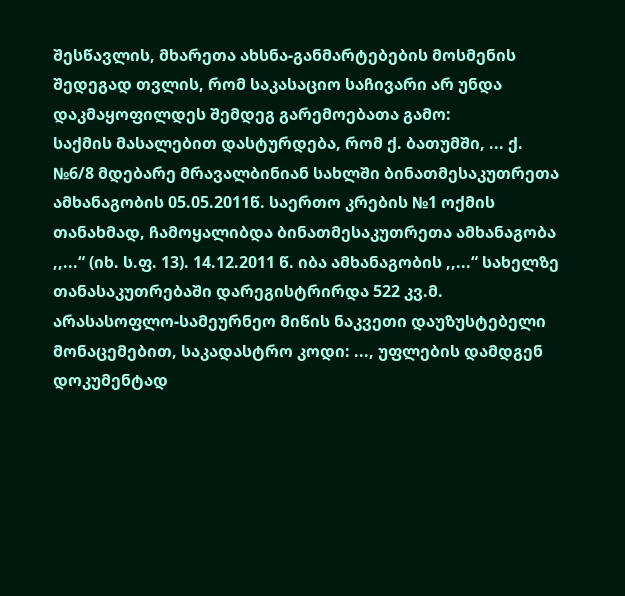შესწავლის, მხარეთა ახსნა-განმარტებების მოსმენის შედეგად თვლის, რომ საკასაციო საჩივარი არ უნდა დაკმაყოფილდეს შემდეგ გარემოებათა გამო:
საქმის მასალებით დასტურდება, რომ ქ. ბათუმში, ... ქ. №6/8 მდებარე მრავალბინიან სახლში ბინათმესაკუთრეთა ამხანაგობის 05.05.2011წ. საერთო კრების №1 ოქმის თანახმად, ჩამოყალიბდა ბინათმესაკუთრეთა ამხანაგობა ,,...“ (იხ. ს.ფ. 13). 14.12.2011 წ. იბა ამხანაგობის ,,...“ სახელზე თანასაკუთრებაში დარეგისტრირდა 522 კვ.მ. არასასოფლო-სამეურნეო მიწის ნაკვეთი დაუზუსტებელი მონაცემებით, საკადასტრო კოდი: ..., უფლების დამდგენ დოკუმენტად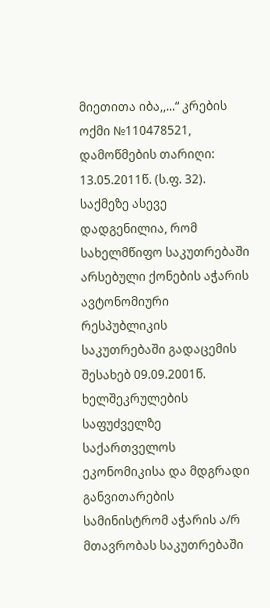მიეთითა იბა,,...“ კრების ოქმი №110478521, დამოწმების თარიღი: 13.05.2011წ. (ს.ფ. 32). საქმეზე ასევე დადგენილია, რომ სახელმწიფო საკუთრებაში არსებული ქონების აჭარის ავტონომიური რესპუბლიკის საკუთრებაში გადაცემის შესახებ 09.09.2001წ. ხელშეკრულების საფუძველზე საქართველოს ეკონომიკისა და მდგრადი განვითარების სამინისტრომ აჭარის ა/რ მთავრობას საკუთრებაში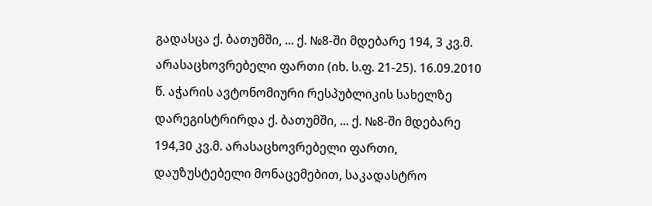გადასცა ქ. ბათუმში, ... ქ. №8-ში მდებარე 194, 3 კვ.მ. არასაცხოვრებელი ფართი (იხ. ს.ფ. 21-25). 16.09.2010 წ. აჭარის ავტონომიური რესპუბლიკის სახელზე დარეგისტრირდა ქ. ბათუმში, ... ქ. №8-ში მდებარე 194,30 კვ.მ. არასაცხოვრებელი ფართი, დაუზუსტებელი მონაცემებით, საკადასტრო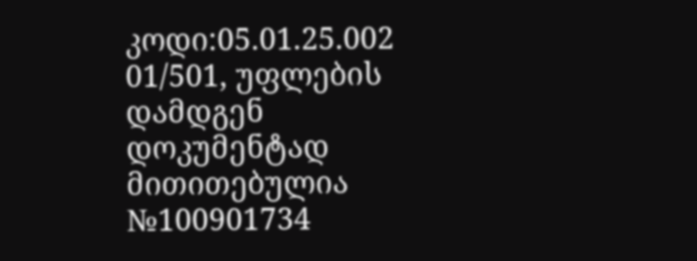კოდი:05.01.25.002 01/501, უფლების დამდგენ დოკუმენტად მითითებულია №100901734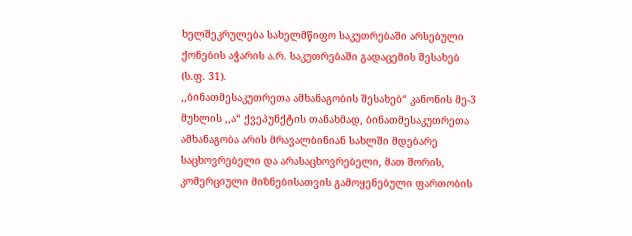ხელშეკრულება სახელმწიფო საკუთრებაში არსებული ქონების აჭარის ა.რ. საკუთრებაში გადაცემის შესახებ (ს.ფ. 31).
,,ბინათმესაკუთრეთა ამხანაგობის შესახებ“ კანონის მე-3 მუხლის ,,ა“ ქვეპუნქტის თანახმად, ბინათმესაკუთრეთა ამხანაგობა არის მრავალბინიან სახლში მდებარე საცხოვრებელი და არასაცხოვრებელი, მათ შორის, კომერციული მიზნებისათვის გამოყენებული ფართობის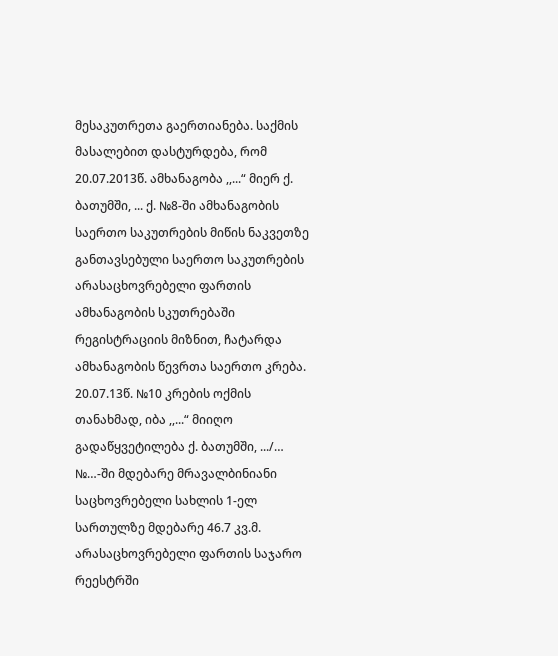მესაკუთრეთა გაერთიანება. საქმის მასალებით დასტურდება, რომ 20.07.2013წ. ამხანაგობა ,,...“ მიერ ქ. ბათუმში, ... ქ. №8-ში ამხანაგობის საერთო საკუთრების მიწის ნაკვეთზე განთავსებული საერთო საკუთრების არასაცხოვრებელი ფართის ამხანაგობის სკუთრებაში რეგისტრაციის მიზნით, ჩატარდა ამხანაგობის წევრთა საერთო კრება. 20.07.13წ. №10 კრების ოქმის თანახმად, იბა ,,...“ მიიღო გადაწყვეტილება ქ. ბათუმში, .../… №…-ში მდებარე მრავალბინიანი საცხოვრებელი სახლის 1-ელ სართულზე მდებარე 46.7 კვ.მ. არასაცხოვრებელი ფართის საჯარო რეესტრში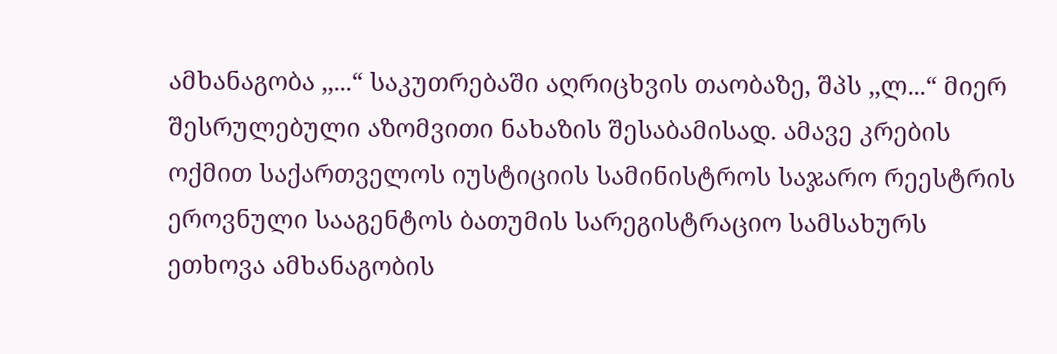ამხანაგობა ,,...“ საკუთრებაში აღრიცხვის თაობაზე, შპს ,,ლ...“ მიერ შესრულებული აზომვითი ნახაზის შესაბამისად. ამავე კრების ოქმით საქართველოს იუსტიციის სამინისტროს საჯარო რეესტრის ეროვნული სააგენტოს ბათუმის სარეგისტრაციო სამსახურს ეთხოვა ამხანაგობის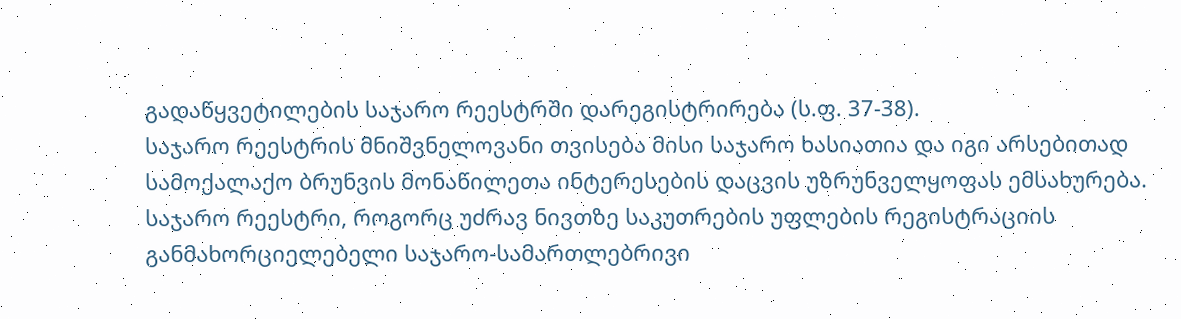გადაწყვეტილების საჯარო რეესტრში დარეგისტრირება (ს.ფ. 37-38).
საჯარო რეესტრის მნიშვნელოვანი თვისება მისი საჯარო ხასიათია და იგი არსებითად სამოქალაქო ბრუნვის მონაწილეთა ინტერესების დაცვის უზრუნველყოფას ემსახურება. საჯარო რეესტრი, როგორც უძრავ ნივთზე საკუთრების უფლების რეგისტრაციის განმახორციელებელი საჯარო-სამართლებრივი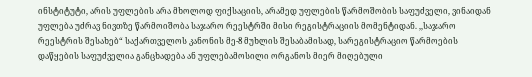ინსტიტუტი, არის უფლების არა მხოლოდ ფიქსაციის, არამედ უფლების წარმოშობის საფუძველი, ვინაიდან უფლება უძრავ ნივთზე წარმოიშობა საჯარო რეესტრში მისი რეგისტრაციის მომენტიდან. ,,საჯარო რეესტრის შესახებ“ საქართველოს კანონის მე-8 მუხლის შესაბამისად, სარეგისტრაციო წარმოების დაწყების საფუძველია განცხადება ან უფლებამოსილი ორგანოს მიერ მიღებული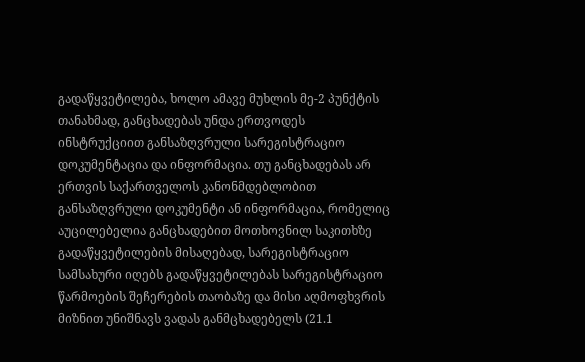გადაწყვეტილება, ხოლო ამავე მუხლის მე-2 პუნქტის თანახმად, განცხადებას უნდა ერთვოდეს ინსტრუქციით განსაზღვრული სარეგისტრაციო დოკუმენტაცია და ინფორმაცია. თუ განცხადებას არ ერთვის საქართველოს კანონმდებლობით განსაზღვრული დოკუმენტი ან ინფორმაცია, რომელიც აუცილებელია განცხადებით მოთხოვნილ საკითხზე გადაწყვეტილების მისაღებად, სარეგისტრაციო სამსახური იღებს გადაწყვეტილებას სარეგისტრაციო წარმოების შეჩერების თაობაზე და მისი აღმოფხვრის მიზნით უნიშნავს ვადას განმცხადებელს (21.1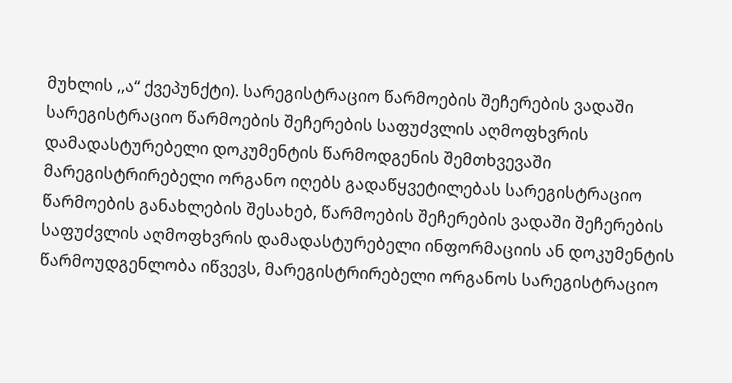მუხლის ,,ა“ ქვეპუნქტი). სარეგისტრაციო წარმოების შეჩერების ვადაში სარეგისტრაციო წარმოების შეჩერების საფუძვლის აღმოფხვრის დამადასტურებელი დოკუმენტის წარმოდგენის შემთხვევაში მარეგისტრირებელი ორგანო იღებს გადაწყვეტილებას სარეგისტრაციო წარმოების განახლების შესახებ, წარმოების შეჩერების ვადაში შეჩერების საფუძვლის აღმოფხვრის დამადასტურებელი ინფორმაციის ან დოკუმენტის წარმოუდგენლობა იწვევს, მარეგისტრირებელი ორგანოს სარეგისტრაციო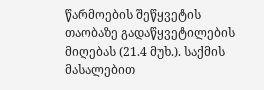წარმოების შეწყვეტის თაობაზე გადაწყვეტილების მიღებას (21.4 მუხ.). საქმის მასალებით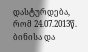დასტურდება, რომ 24.07.2013წ. ბინისა და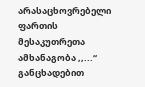არასაცხოვრებელი ფართის მესაკუთრეთა ამხანაგობა ,,...“ განცხადებით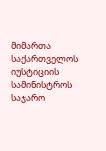მიმართა საქართველოს იუსტიციის სამინისტროს საჯარო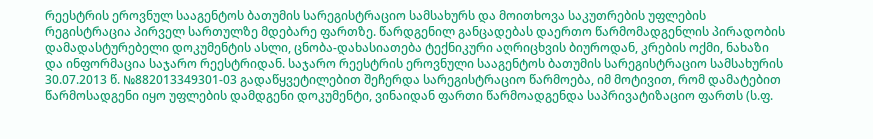რეესტრის ეროვნულ სააგენტოს ბათუმის სარეგისტრაციო სამსახურს და მოითხოვა საკუთრების უფლების რეგისტრაცია პირველ სართულზე მდებარე ფართზე. წარდგენილ განცადებას დაერთო წარმომადგენლის პირადობის დამადასტურებელი დოკუმენტის ასლი, ცნობა-დახასიათება ტექნიკური აღრიცხვის ბიუროდან, კრების ოქმი, ნახაზი და ინფორმაცია საჯარო რეესტრიდან. საჯარო რეესტრის ეროვნული სააგენტოს ბათუმის სარეგისტრაციო სამსახურის 30.07.2013 წ. №882013349301-03 გადაწყვეტილებით შეჩერდა სარეგისტრაციო წარმოება, იმ მოტივით, რომ დამატებით წარმოსადგენი იყო უფლების დამდგენი დოკუმენტი, ვინაიდან ფართი წარმოადგენდა საპრივატიზაციო ფართს (ს.ფ.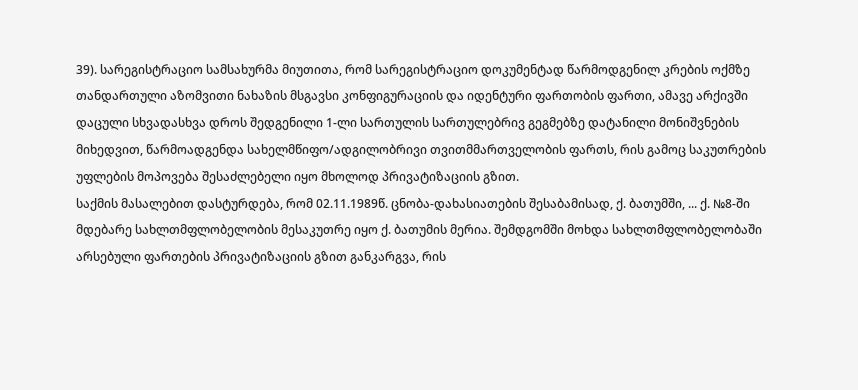39). სარეგისტრაციო სამსახურმა მიუთითა, რომ სარეგისტრაციო დოკუმენტად წარმოდგენილ კრების ოქმზე თანდართული აზომვითი ნახაზის მსგავსი კონფიგურაციის და იდენტური ფართობის ფართი, ამავე არქივში დაცული სხვადასხვა დროს შედგენილი 1-ლი სართულის სართულებრივ გეგმებზე დატანილი მონიშვნების მიხედვით, წარმოადგენდა სახელმწიფო/ადგილობრივი თვითმმართველობის ფართს, რის გამოც საკუთრების უფლების მოპოვება შესაძლებელი იყო მხოლოდ პრივატიზაციის გზით.
საქმის მასალებით დასტურდება, რომ 02.11.1989წ. ცნობა-დახასიათების შესაბამისად, ქ. ბათუმში, ... ქ. №8-ში მდებარე სახლთმფლობელობის მესაკუთრე იყო ქ. ბათუმის მერია. შემდგომში მოხდა სახლთმფლობელობაში არსებული ფართების პრივატიზაციის გზით განკარგვა, რის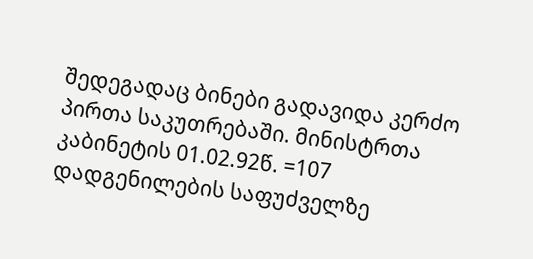შედეგადაც ბინები გადავიდა კერძო პირთა საკუთრებაში. მინისტრთა კაბინეტის 01.02.92წ. =107 დადგენილების საფუძველზე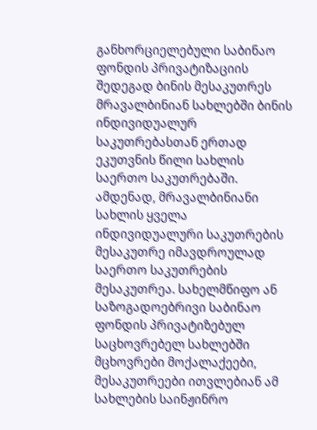განხორციელებული საბინაო ფონდის პრივატიზაციის შედეგად ბინის მესაკუთრეს მრავალბინიან სახლებში ბინის ინდივიდუალურ საკუთრებასთან ერთად ეკუთვნის წილი სახლის საერთო საკუთრებაში. ამდენად, მრავალბინიანი სახლის ყველა ინდივიდუალური საკუთრების მესაკუთრე იმავდროულად საერთო საკუთრების მესაკუთრეა. სახელმწიფო ან საზოგადოებრივი საბინაო ფონდის პრივატიზებულ საცხოვრებელ სახლებში მცხოვრები მოქალაქეები, მესაკუთრეები ითვლებიან ამ სახლების საინჟინრო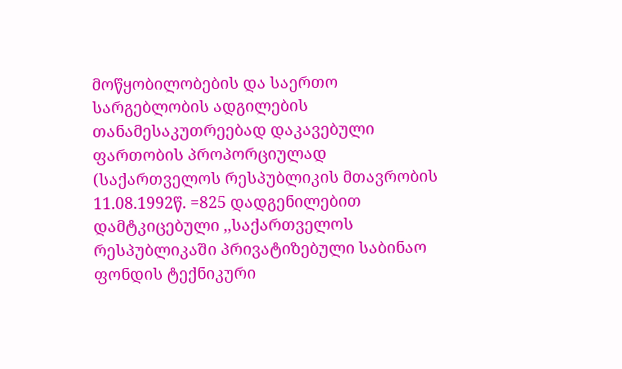მოწყობილობების და საერთო სარგებლობის ადგილების თანამესაკუთრეებად დაკავებული ფართობის პროპორციულად (საქართველოს რესპუბლიკის მთავრობის 11.08.1992წ. =825 დადგენილებით დამტკიცებული ,,საქართველოს რესპუბლიკაში პრივატიზებული საბინაო ფონდის ტექნიკური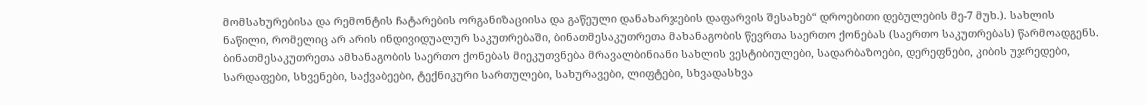მომსახურებისა და რემონტის ჩატარების ორგანიზაციისა და გაწეული დანახარჯების დაფარვის შესახებ“ დროებითი დებულების მე-7 მუხ.). სახლის ნაწილი, რომელიც არ არის ინდივიდუალურ საკუთრებაში, ბინათმესაკუთრეთა მახანაგობის წევრთა საერთო ქონებას (საერთო საკუთრებას) წარმოადგენს. ბინათმესაკუთრეთა ამხანაგობის საერთო ქონებას მიეკუთვნება მრავალბინიანი სახლის ვესტიბიულები, სადარბაზოები, დერეფნები, კიბის უჯრედები, სარდაფები, სხვენები, საქვაბეები, ტექნიკური სართულები, სახურავები, ლიფტები, სხვადასხვა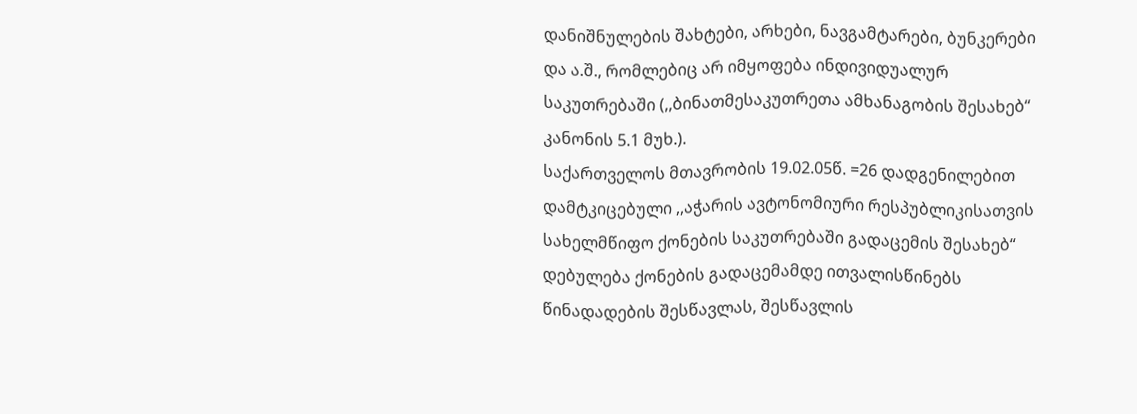დანიშნულების შახტები, არხები, ნავგამტარები, ბუნკერები და ა.შ., რომლებიც არ იმყოფება ინდივიდუალურ საკუთრებაში (,,ბინათმესაკუთრეთა ამხანაგობის შესახებ“ კანონის 5.1 მუხ.).
საქართველოს მთავრობის 19.02.05წ. =26 დადგენილებით დამტკიცებული ,,აჭარის ავტონომიური რესპუბლიკისათვის სახელმწიფო ქონების საკუთრებაში გადაცემის შესახებ“ დებულება ქონების გადაცემამდე ითვალისწინებს წინადადების შესწავლას, შესწავლის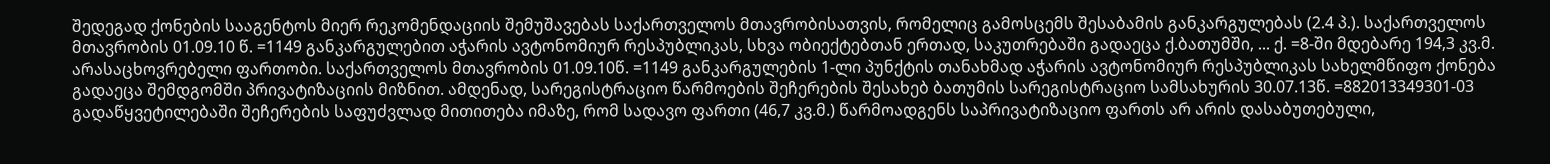შედეგად ქონების სააგენტოს მიერ რეკომენდაციის შემუშავებას საქართველოს მთავრობისათვის, რომელიც გამოსცემს შესაბამის განკარგულებას (2.4 პ.). საქართველოს მთავრობის 01.09.10 წ. =1149 განკარგულებით აჭარის ავტონომიურ რესპუბლიკას, სხვა ობიექტებთან ერთად, საკუთრებაში გადაეცა ქ.ბათუმში, ... ქ. =8-ში მდებარე 194,3 კვ.მ. არასაცხოვრებელი ფართობი. საქართველოს მთავრობის 01.09.10წ. =1149 განკარგულების 1-ლი პუნქტის თანახმად აჭარის ავტონომიურ რესპუბლიკას სახელმწიფო ქონება გადაეცა შემდგომში პრივატიზაციის მიზნით. ამდენად, სარეგისტრაციო წარმოების შეჩერების შესახებ ბათუმის სარეგისტრაციო სამსახურის 30.07.13წ. =882013349301-03 გადაწყვეტილებაში შეჩერების საფუძვლად მითითება იმაზე, რომ სადავო ფართი (46,7 კვ.მ.) წარმოადგენს საპრივატიზაციო ფართს არ არის დასაბუთებული,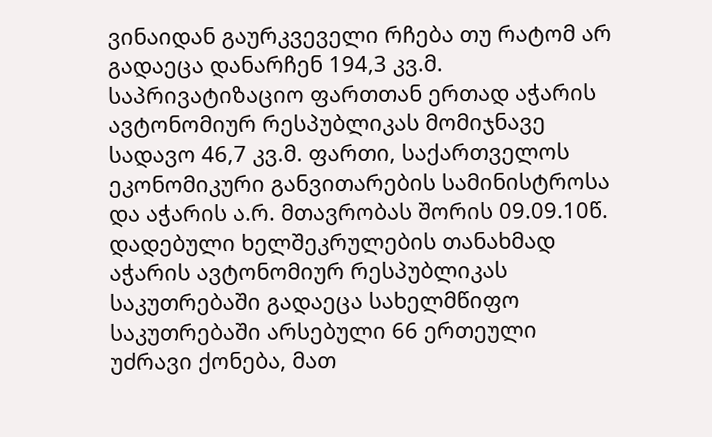ვინაიდან გაურკვეველი რჩება თუ რატომ არ გადაეცა დანარჩენ 194,3 კვ.მ. საპრივატიზაციო ფართთან ერთად აჭარის ავტონომიურ რესპუბლიკას მომიჯნავე სადავო 46,7 კვ.მ. ფართი, საქართველოს ეკონომიკური განვითარების სამინისტროსა და აჭარის ა.რ. მთავრობას შორის 09.09.10წ. დადებული ხელშეკრულების თანახმად აჭარის ავტონომიურ რესპუბლიკას საკუთრებაში გადაეცა სახელმწიფო საკუთრებაში არსებული 66 ერთეული უძრავი ქონება, მათ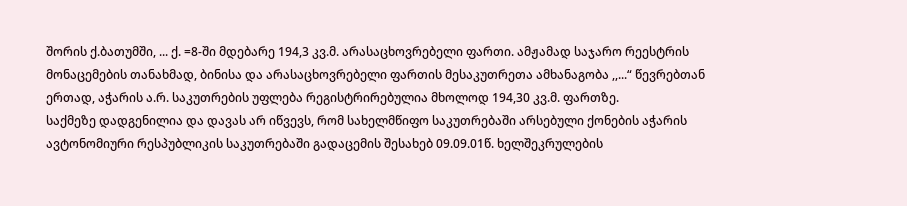შორის ქ.ბათუმში, ... ქ. =8-ში მდებარე 194,3 კვ.მ. არასაცხოვრებელი ფართი. ამჟამად საჯარო რეესტრის მონაცემების თანახმად, ბინისა და არასაცხოვრებელი ფართის მესაკუთრეთა ამხანაგობა ,,...“ წევრებთან ერთად, აჭარის ა.რ. საკუთრების უფლება რეგისტრირებულია მხოლოდ 194,30 კვ.მ. ფართზე.
საქმეზე დადგენილია და დავას არ იწვევს, რომ სახელმწიფო საკუთრებაში არსებული ქონების აჭარის ავტონომიური რესპუბლიკის საკუთრებაში გადაცემის შესახებ 09.09.01წ. ხელშეკრულების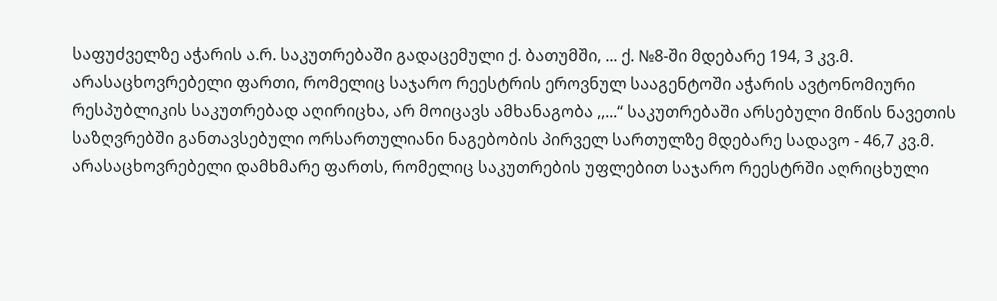საფუძველზე აჭარის ა.რ. საკუთრებაში გადაცემული ქ. ბათუმში, ... ქ. №8-ში მდებარე 194, 3 კვ.მ. არასაცხოვრებელი ფართი, რომელიც საჯარო რეესტრის ეროვნულ სააგენტოში აჭარის ავტონომიური რესპუბლიკის საკუთრებად აღირიცხა, არ მოიცავს ამხანაგობა ,,...“ საკუთრებაში არსებული მიწის ნავეთის საზღვრებში განთავსებული ორსართულიანი ნაგებობის პირველ სართულზე მდებარე სადავო - 46,7 კვ.მ. არასაცხოვრებელი დამხმარე ფართს, რომელიც საკუთრების უფლებით საჯარო რეესტრში აღრიცხული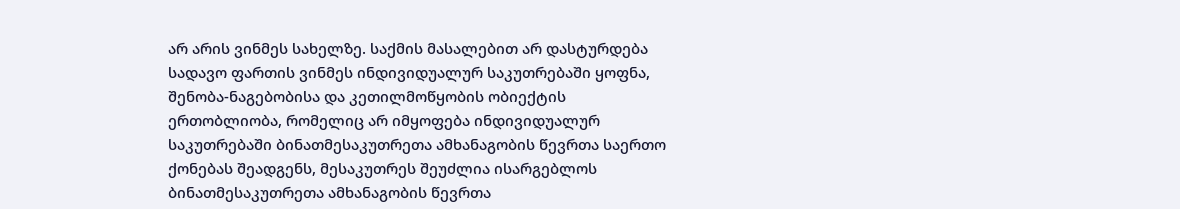არ არის ვინმეს სახელზე. საქმის მასალებით არ დასტურდება სადავო ფართის ვინმეს ინდივიდუალურ საკუთრებაში ყოფნა, შენობა-ნაგებობისა და კეთილმოწყობის ობიექტის ერთობლიობა, რომელიც არ იმყოფება ინდივიდუალურ საკუთრებაში ბინათმესაკუთრეთა ამხანაგობის წევრთა საერთო ქონებას შეადგენს, მესაკუთრეს შეუძლია ისარგებლოს ბინათმესაკუთრეთა ამხანაგობის წევრთა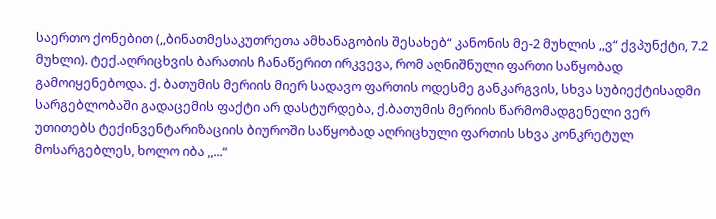საერთო ქონებით (,,ბინათმესაკუთრეთა ამხანაგობის შესახებ“ კანონის მე-2 მუხლის ,,ვ“ ქვპუნქტი, 7.2 მუხლი). ტექ.აღრიცხვის ბარათის ჩანაწერით ირკვევა, რომ აღნიშნული ფართი საწყობად გამოიყენებოდა. ქ. ბათუმის მერიის მიერ სადავო ფართის ოდესმე განკარგვის, სხვა სუბიექტისადმი სარგებლობაში გადაცემის ფაქტი არ დასტურდება, ქ.ბათუმის მერიის წარმომადგენელი ვერ უთითებს ტექინვენტარიზაციის ბიუროში საწყობად აღრიცხული ფართის სხვა კონკრეტულ მოსარგებლეს, ხოლო იბა ,,...“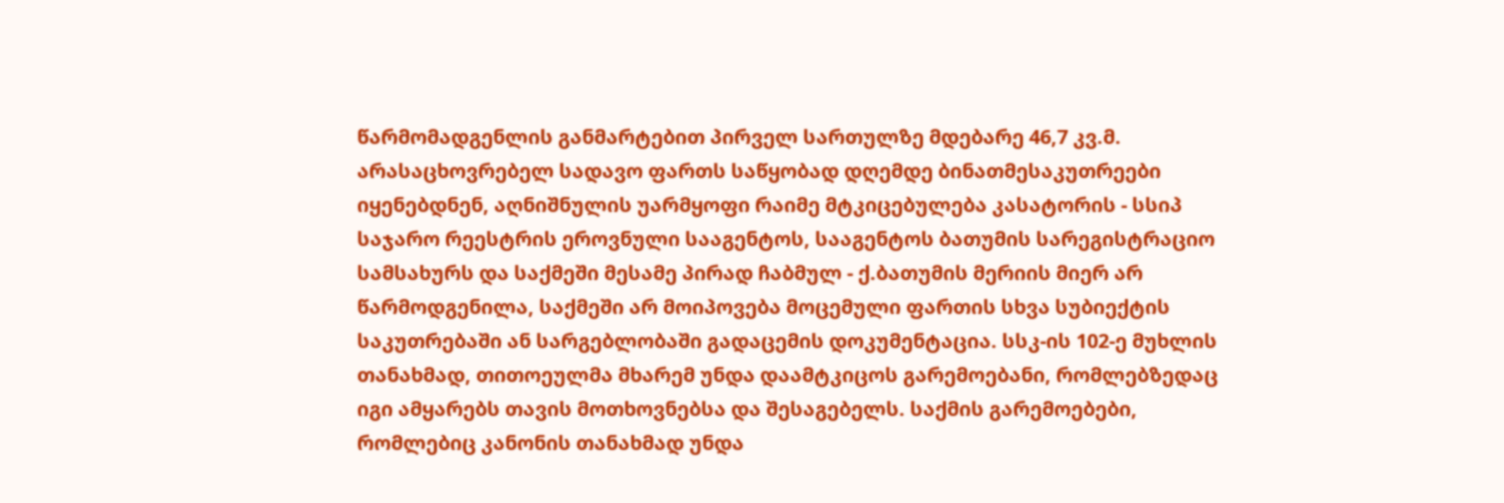წარმომადგენლის განმარტებით პირველ სართულზე მდებარე 46,7 კვ.მ. არასაცხოვრებელ სადავო ფართს საწყობად დღემდე ბინათმესაკუთრეები იყენებდნენ, აღნიშნულის უარმყოფი რაიმე მტკიცებულება კასატორის - სსიპ საჯარო რეესტრის ეროვნული სააგენტოს, სააგენტოს ბათუმის სარეგისტრაციო სამსახურს და საქმეში მესამე პირად ჩაბმულ - ქ.ბათუმის მერიის მიერ არ წარმოდგენილა, საქმეში არ მოიპოვება მოცემული ფართის სხვა სუბიექტის საკუთრებაში ან სარგებლობაში გადაცემის დოკუმენტაცია. სსკ-ის 102-ე მუხლის თანახმად, თითოეულმა მხარემ უნდა დაამტკიცოს გარემოებანი, რომლებზედაც იგი ამყარებს თავის მოთხოვნებსა და შესაგებელს. საქმის გარემოებები, რომლებიც კანონის თანახმად უნდა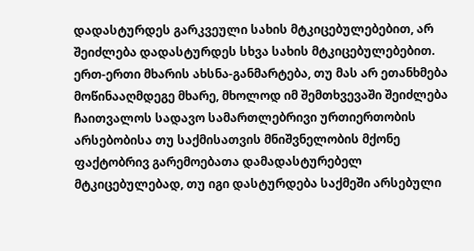დადასტურდეს გარკვეული სახის მტკიცებულებებით, არ შეიძლება დადასტურდეს სხვა სახის მტკიცებულებებით. ერთ-ერთი მხარის ახსნა-განმარტება, თუ მას არ ეთანხმება მოწინააღმდეგე მხარე, მხოლოდ იმ შემთხვევაში შეიძლება ჩაითვალოს სადავო სამართლებრივი ურთიერთობის არსებობისა თუ საქმისათვის მნიშვნელობის მქონე ფაქტობრივ გარემოებათა დამადასტურებელ მტკიცებულებად, თუ იგი დასტურდება საქმეში არსებული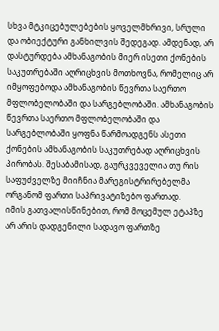სხვა მტკიცებულებების ყოველმხრივი, სრული და ობიექტური განხილვის შედეგად. ამდენად, არ დასტურდება ამხანაგობის მიერ ისეთი ქონების საკუთრებაში აღრიცხვის მოთხოვნა, რომელიც არ იმყოფებოდა ამხანაგობის წევრთა საერთო მფლობელობაში და სარგებლობაში. ამხანაგობის წევრთა საერთო მფლობელობაში და სარგებლობაში ყოფნა წარმოადგენს ასეთი ქონების ამხანაგობის საკუთრებად აღრიცხვის პირობას. შესაბამისად, გაურკვეველია თუ რის საფუძველზე მიიჩნია მარეგისტრირებელმა ორგანომ ფართი საპრივატიზებო ფართად.
იმის გათვალისწინებით, რომ მოცემულ ეტაპზე არ არის დადგენილი სადავო ფართზე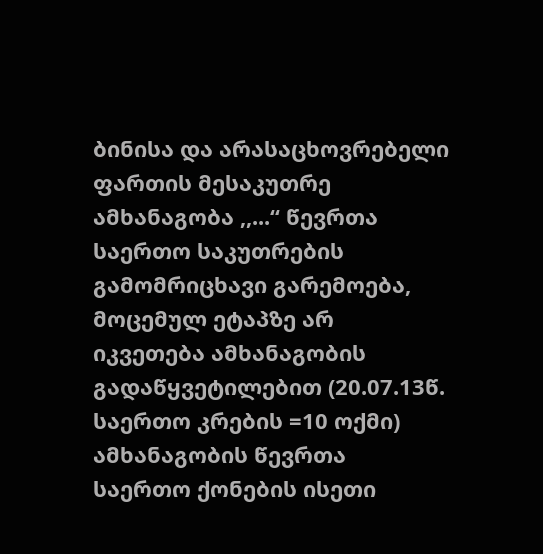ბინისა და არასაცხოვრებელი ფართის მესაკუთრე ამხანაგობა ,,...“ წევრთა საერთო საკუთრების გამომრიცხავი გარემოება, მოცემულ ეტაპზე არ იკვეთება ამხანაგობის გადაწყვეტილებით (20.07.13წ. საერთო კრების =10 ოქმი) ამხანაგობის წევრთა საერთო ქონების ისეთი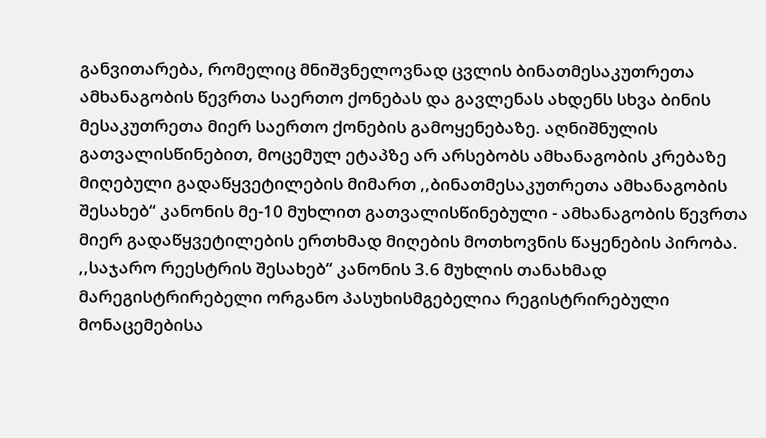განვითარება, რომელიც მნიშვნელოვნად ცვლის ბინათმესაკუთრეთა ამხანაგობის წევრთა საერთო ქონებას და გავლენას ახდენს სხვა ბინის მესაკუთრეთა მიერ საერთო ქონების გამოყენებაზე. აღნიშნულის გათვალისწინებით, მოცემულ ეტაპზე არ არსებობს ამხანაგობის კრებაზე მიღებული გადაწყვეტილების მიმართ ,,ბინათმესაკუთრეთა ამხანაგობის შესახებ“ კანონის მე-10 მუხლით გათვალისწინებული - ამხანაგობის წევრთა მიერ გადაწყვეტილების ერთხმად მიღების მოთხოვნის წაყენების პირობა.
,,საჯარო რეესტრის შესახებ“ კანონის 3.6 მუხლის თანახმად მარეგისტრირებელი ორგანო პასუხისმგებელია რეგისტრირებული მონაცემებისა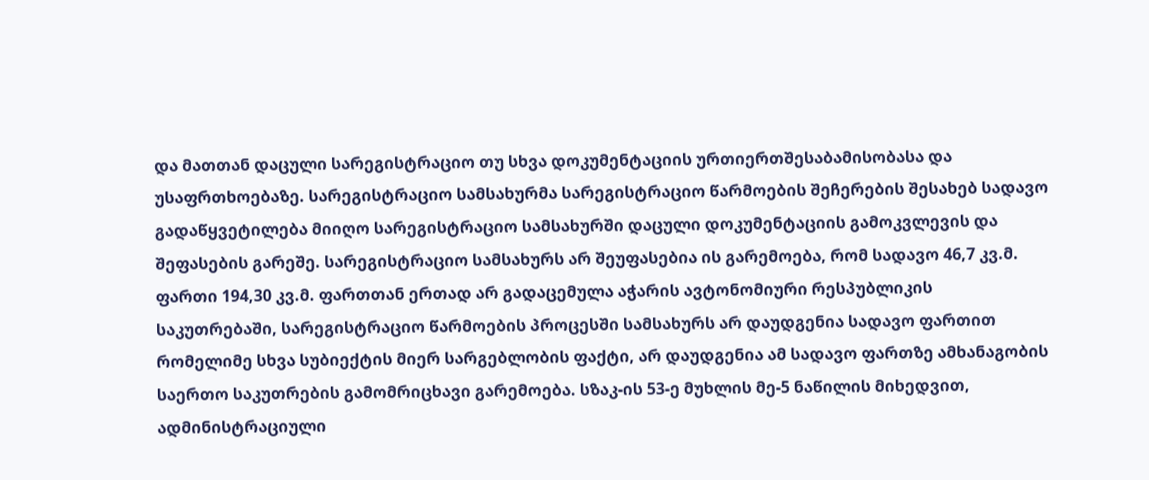და მათთან დაცული სარეგისტრაციო თუ სხვა დოკუმენტაციის ურთიერთშესაბამისობასა და უსაფრთხოებაზე. სარეგისტრაციო სამსახურმა სარეგისტრაციო წარმოების შეჩერების შესახებ სადავო გადაწყვეტილება მიიღო სარეგისტრაციო სამსახურში დაცული დოკუმენტაციის გამოკვლევის და შეფასების გარეშე. სარეგისტრაციო სამსახურს არ შეუფასებია ის გარემოება, რომ სადავო 46,7 კვ.მ. ფართი 194,30 კვ.მ. ფართთან ერთად არ გადაცემულა აჭარის ავტონომიური რესპუბლიკის საკუთრებაში, სარეგისტრაციო წარმოების პროცესში სამსახურს არ დაუდგენია სადავო ფართით რომელიმე სხვა სუბიექტის მიერ სარგებლობის ფაქტი, არ დაუდგენია ამ სადავო ფართზე ამხანაგობის საერთო საკუთრების გამომრიცხავი გარემოება. სზაკ-ის 53-ე მუხლის მე-5 ნაწილის მიხედვით, ადმინისტრაციული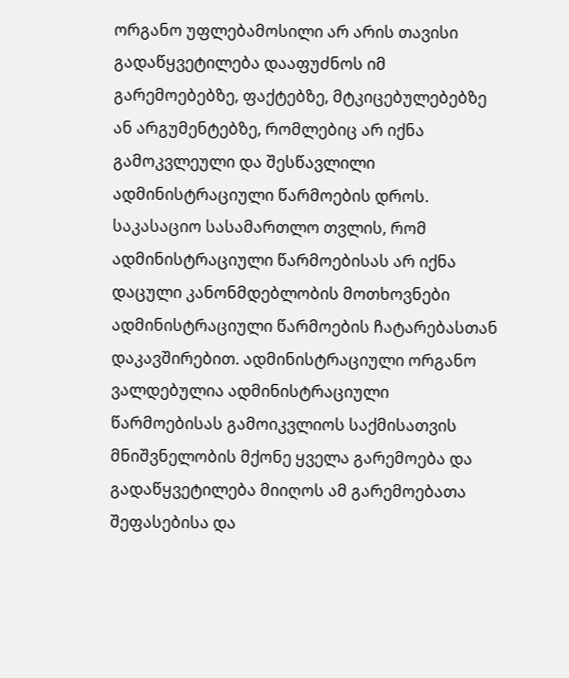ორგანო უფლებამოსილი არ არის თავისი გადაწყვეტილება დააფუძნოს იმ გარემოებებზე, ფაქტებზე, მტკიცებულებებზე ან არგუმენტებზე, რომლებიც არ იქნა გამოკვლეული და შესწავლილი ადმინისტრაციული წარმოების დროს. საკასაციო სასამართლო თვლის, რომ ადმინისტრაციული წარმოებისას არ იქნა დაცული კანონმდებლობის მოთხოვნები ადმინისტრაციული წარმოების ჩატარებასთან დაკავშირებით. ადმინისტრაციული ორგანო ვალდებულია ადმინისტრაციული წარმოებისას გამოიკვლიოს საქმისათვის მნიშვნელობის მქონე ყველა გარემოება და გადაწყვეტილება მიიღოს ამ გარემოებათა შეფასებისა და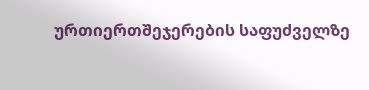ურთიერთშეჯერების საფუძველზე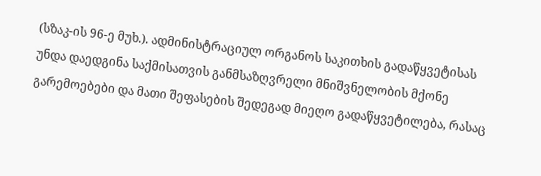(სზაკ-ის 96-ე მუხ.). ადმინისტრაციულ ორგანოს საკითხის გადაწყვეტისას უნდა დაედგინა საქმისათვის განმსაზღვრელი მნიშვნელობის მქონე გარემოებები და მათი შეფასების შედეგად მიეღო გადაწყვეტილება, რასაც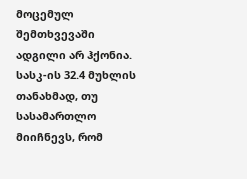მოცემულ შემთხვევაში ადგილი არ ჰქონია. სასკ-ის 32.4 მუხლის თანახმად, თუ სასამართლო მიიჩნევს, რომ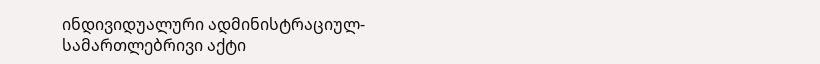ინდივიდუალური ადმინისტრაციულ-სამართლებრივი აქტი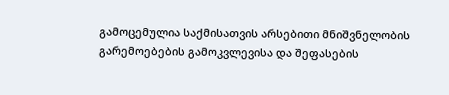გამოცემულია საქმისათვის არსებითი მნიშვნელობის გარემოებების გამოკვლევისა და შეფასების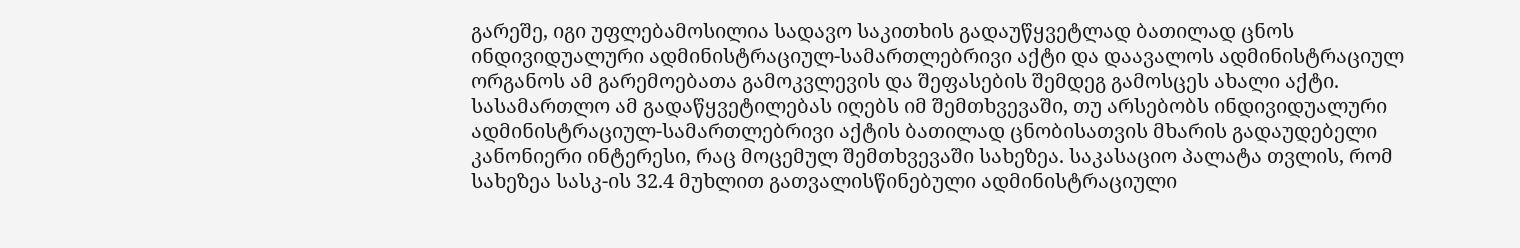გარეშე, იგი უფლებამოსილია სადავო საკითხის გადაუწყვეტლად ბათილად ცნოს ინდივიდუალური ადმინისტრაციულ-სამართლებრივი აქტი და დაავალოს ადმინისტრაციულ ორგანოს ამ გარემოებათა გამოკვლევის და შეფასების შემდეგ გამოსცეს ახალი აქტი. სასამართლო ამ გადაწყვეტილებას იღებს იმ შემთხვევაში, თუ არსებობს ინდივიდუალური ადმინისტრაციულ-სამართლებრივი აქტის ბათილად ცნობისათვის მხარის გადაუდებელი კანონიერი ინტერესი, რაც მოცემულ შემთხვევაში სახეზეა. საკასაციო პალატა თვლის, რომ სახეზეა სასკ-ის 32.4 მუხლით გათვალისწინებული ადმინისტრაციული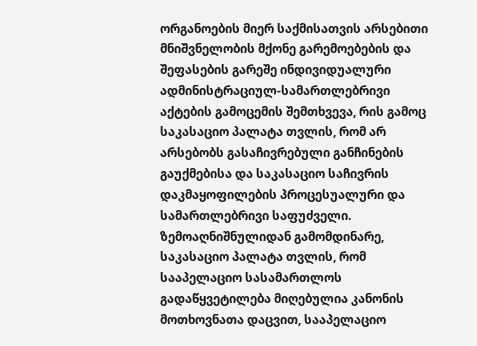ორგანოების მიერ საქმისათვის არსებითი მნიშვნელობის მქონე გარემოებების და შეფასების გარეშე ინდივიდუალური ადმინისტრაციულ-სამართლებრივი აქტების გამოცემის შემთხვევა, რის გამოც საკასაციო პალატა თვლის, რომ არ არსებობს გასაჩივრებული განჩინების გაუქმებისა და საკასაციო საჩივრის დაკმაყოფილების პროცესუალური და სამართლებრივი საფუძველი.
ზემოაღნიშნულიდან გამომდინარე, საკასაციო პალატა თვლის, რომ სააპელაციო სასამართლოს გადაწყვეტილება მიღებულია კანონის მოთხოვნათა დაცვით, სააპელაციო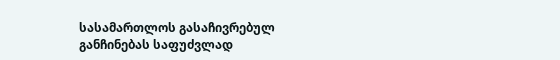სასამართლოს გასაჩივრებულ განჩინებას საფუძვლად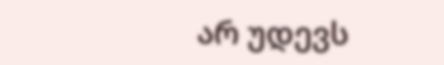არ უდევს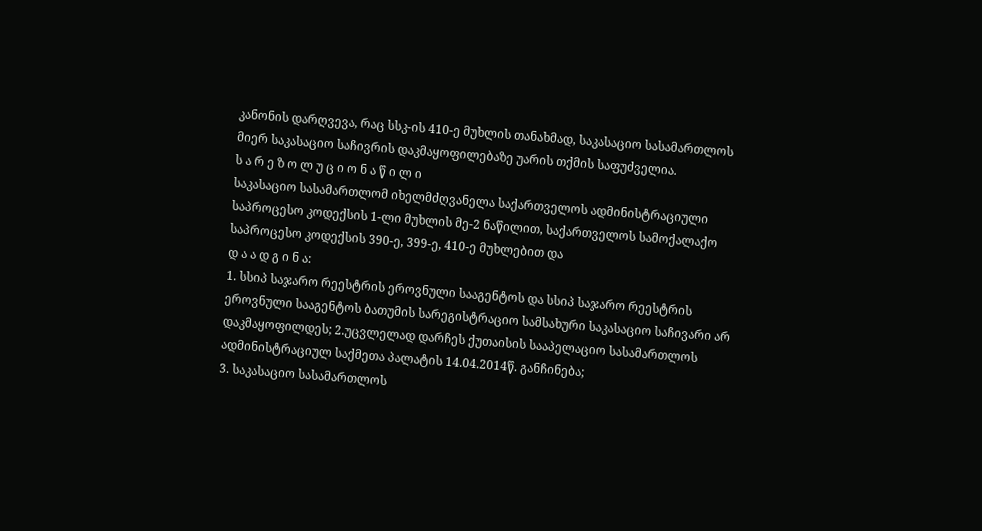კანონის დარღვევა, რაც სსკ-ის 410-ე მუხლის თანახმად, საკასაციო სასამართლოს მიერ საკასაციო საჩივრის დაკმაყოფილებაზე უარის თქმის საფუძველია.
ს ა რ ე ზ ო ლ უ ც ი ო ნ ა წ ი ლ ი
საკასაციო სასამართლომ იხელმძღვანელა საქართველოს ადმინისტრაციული საპროცესო კოდექსის 1-ლი მუხლის მე-2 ნაწილით, საქართველოს სამოქალაქო საპროცესო კოდექსის 390-ე, 399-ე, 410-ე მუხლებით და
დ ა ა დ გ ი ნ ა:
1. სსიპ საჯარო რეესტრის ეროვნული სააგენტოს და სსიპ საჯარო რეესტრის ეროვნული სააგენტოს ბათუმის სარეგისტრაციო სამსახური საკასაციო საჩივარი არ დაკმაყოფილდეს; 2.უცვლელად დარჩეს ქუთაისის სააპელაციო სასამართლოს ადმინისტრაციულ საქმეთა პალატის 14.04.2014წ. განჩინება;
3. საკასაციო სასამართლოს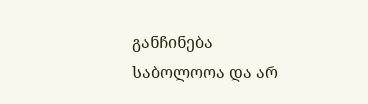განჩინება საბოლოოა და არ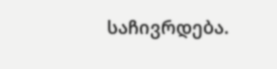საჩივრდება.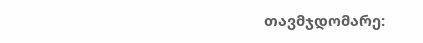თავმჯდომარე: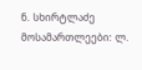ნ. სხირტლაძე
მოსამართლეები: ლ.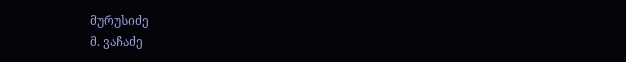მურუსიძე
მ. ვაჩაძე